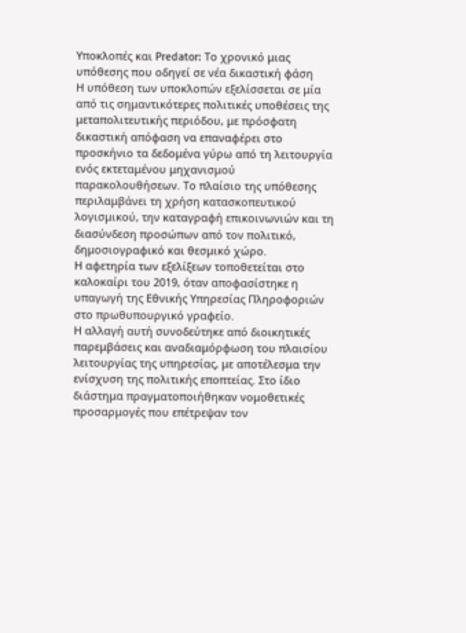Υποκλοπές και Predator: Το χρονικό μιας υπόθεσης που οδηγεί σε νέα δικαστική φάση
Η υπόθεση των υποκλοπών εξελίσσεται σε μία από τις σημαντικότερες πολιτικές υποθέσεις της μεταπολιτευτικής περιόδου, με πρόσφατη δικαστική απόφαση να επαναφέρει στο προσκήνιο τα δεδομένα γύρω από τη λειτουργία ενός εκτεταμένου μηχανισμού παρακολουθήσεων. Το πλαίσιο της υπόθεσης περιλαμβάνει τη χρήση κατασκοπευτικού λογισμικού, την καταγραφή επικοινωνιών και τη διασύνδεση προσώπων από τον πολιτικό, δημοσιογραφικό και θεσμικό χώρο.
Η αφετηρία των εξελίξεων τοποθετείται στο καλοκαίρι του 2019, όταν αποφασίστηκε η υπαγωγή της Εθνικής Υπηρεσίας Πληροφοριών στο πρωθυπουργικό γραφείο.
Η αλλαγή αυτή συνοδεύτηκε από διοικητικές παρεμβάσεις και αναδιαμόρφωση του πλαισίου λειτουργίας της υπηρεσίας, με αποτέλεσμα την ενίσχυση της πολιτικής εποπτείας. Στο ίδιο διάστημα πραγματοποιήθηκαν νομοθετικές προσαρμογές που επέτρεψαν τον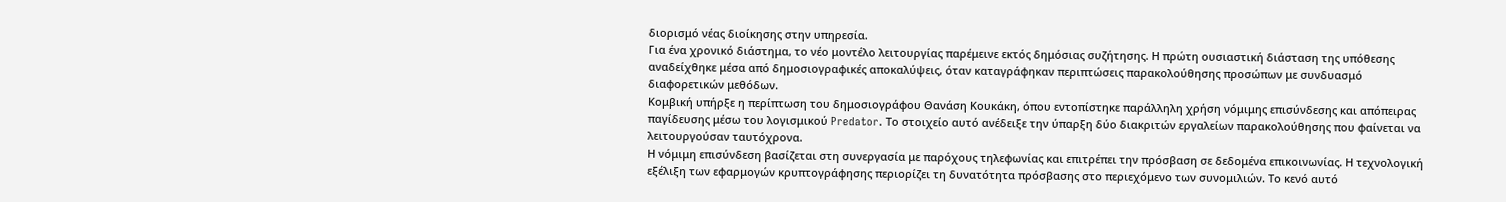διορισμό νέας διοίκησης στην υπηρεσία.
Για ένα χρονικό διάστημα, το νέο μοντέλο λειτουργίας παρέμεινε εκτός δημόσιας συζήτησης. Η πρώτη ουσιαστική διάσταση της υπόθεσης αναδείχθηκε μέσα από δημοσιογραφικές αποκαλύψεις, όταν καταγράφηκαν περιπτώσεις παρακολούθησης προσώπων με συνδυασμό διαφορετικών μεθόδων.
Κομβική υπήρξε η περίπτωση του δημοσιογράφου Θανάση Κουκάκη, όπου εντοπίστηκε παράλληλη χρήση νόμιμης επισύνδεσης και απόπειρας παγίδευσης μέσω του λογισμικού Predator. Το στοιχείο αυτό ανέδειξε την ύπαρξη δύο διακριτών εργαλείων παρακολούθησης που φαίνεται να λειτουργούσαν ταυτόχρονα.
Η νόμιμη επισύνδεση βασίζεται στη συνεργασία με παρόχους τηλεφωνίας και επιτρέπει την πρόσβαση σε δεδομένα επικοινωνίας. Η τεχνολογική εξέλιξη των εφαρμογών κρυπτογράφησης περιορίζει τη δυνατότητα πρόσβασης στο περιεχόμενο των συνομιλιών. Το κενό αυτό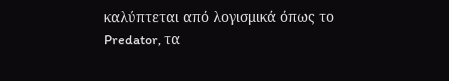καλύπτεται από λογισμικά όπως το Predator, τα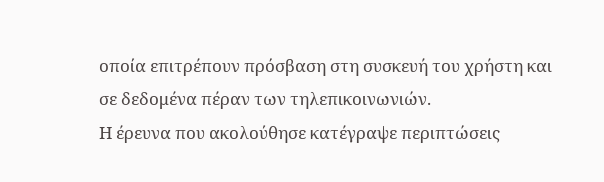οποία επιτρέπουν πρόσβαση στη συσκευή του χρήστη και σε δεδομένα πέραν των τηλεπικοινωνιών.
Η έρευνα που ακολούθησε κατέγραψε περιπτώσεις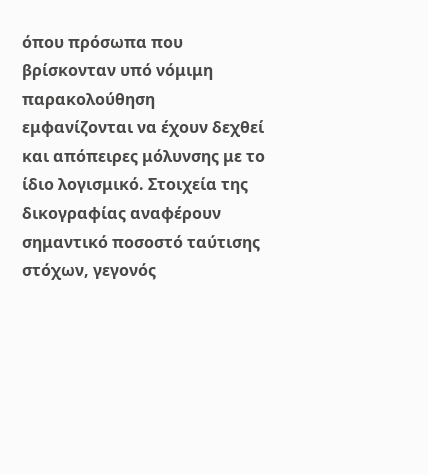όπου πρόσωπα που βρίσκονταν υπό νόμιμη παρακολούθηση εμφανίζονται να έχουν δεχθεί και απόπειρες μόλυνσης με το ίδιο λογισμικό. Στοιχεία της δικογραφίας αναφέρουν σημαντικό ποσοστό ταύτισης στόχων, γεγονός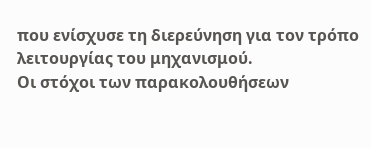που ενίσχυσε τη διερεύνηση για τον τρόπο λειτουργίας του μηχανισμού.
Οι στόχοι των παρακολουθήσεων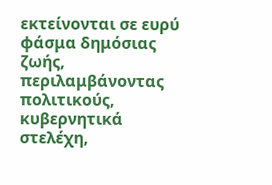εκτείνονται σε ευρύ φάσμα δημόσιας ζωής, περιλαμβάνοντας πολιτικούς, κυβερνητικά στελέχη,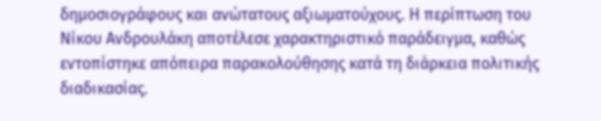δημοσιογράφους και ανώτατους αξιωματούχους. Η περίπτωση του Νίκου Ανδρουλάκη αποτέλεσε χαρακτηριστικό παράδειγμα, καθώς εντοπίστηκε απόπειρα παρακολούθησης κατά τη διάρκεια πολιτικής διαδικασίας.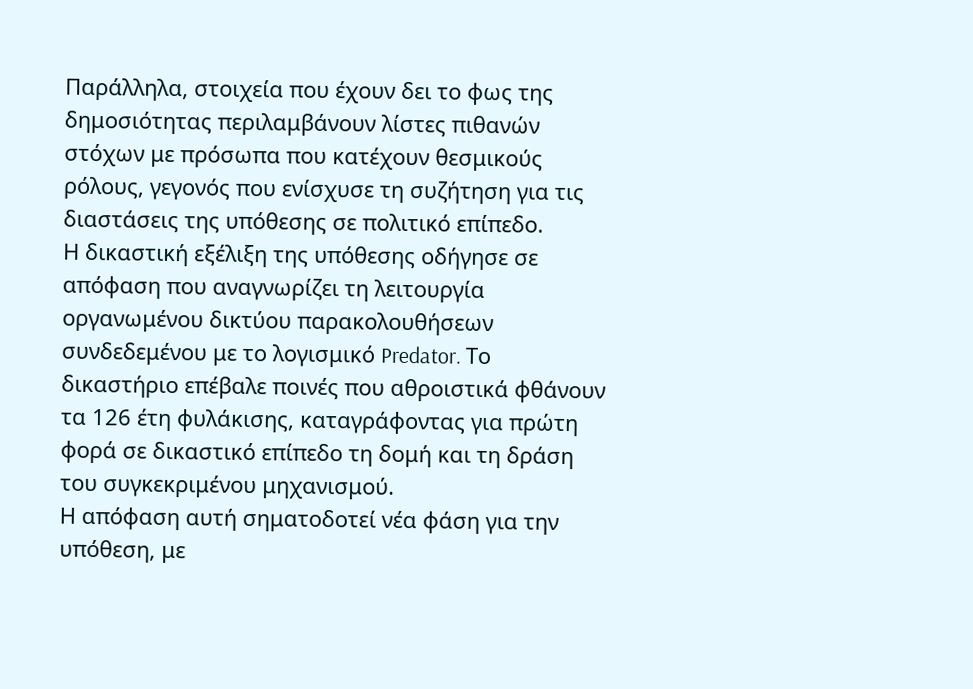Παράλληλα, στοιχεία που έχουν δει το φως της δημοσιότητας περιλαμβάνουν λίστες πιθανών στόχων με πρόσωπα που κατέχουν θεσμικούς ρόλους, γεγονός που ενίσχυσε τη συζήτηση για τις διαστάσεις της υπόθεσης σε πολιτικό επίπεδο.
Η δικαστική εξέλιξη της υπόθεσης οδήγησε σε απόφαση που αναγνωρίζει τη λειτουργία οργανωμένου δικτύου παρακολουθήσεων συνδεδεμένου με το λογισμικό Predator. Το δικαστήριο επέβαλε ποινές που αθροιστικά φθάνουν τα 126 έτη φυλάκισης, καταγράφοντας για πρώτη φορά σε δικαστικό επίπεδο τη δομή και τη δράση του συγκεκριμένου μηχανισμού.
Η απόφαση αυτή σηματοδοτεί νέα φάση για την υπόθεση, με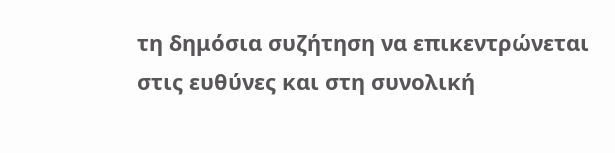τη δημόσια συζήτηση να επικεντρώνεται στις ευθύνες και στη συνολική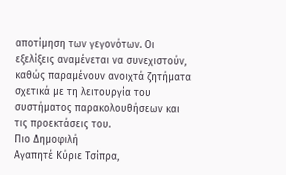αποτίμηση των γεγονότων. Οι εξελίξεις αναμένεται να συνεχιστούν, καθώς παραμένουν ανοιχτά ζητήματα σχετικά με τη λειτουργία του συστήματος παρακολουθήσεων και τις προεκτάσεις του.
Πιο Δημοφιλή
Αγαπητέ Κύριε Τσίπρα,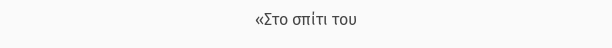«Στο σπίτι του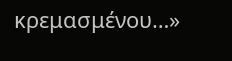κρεμασμένου…»